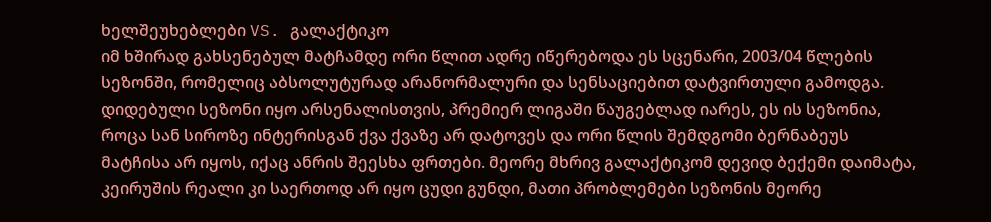ხელშეუხებლები VS. გალაქტიკო
იმ ხშირად გახსენებულ მატჩამდე ორი წლით ადრე იწერებოდა ეს სცენარი, 2003/04 წლების სეზონში, რომელიც აბსოლუტურად არანორმალური და სენსაციებით დატვირთული გამოდგა. დიდებული სეზონი იყო არსენალისთვის, პრემიერ ლიგაში წაუგებლად იარეს, ეს ის სეზონია, როცა სან სიროზე ინტერისგან ქვა ქვაზე არ დატოვეს და ორი წლის შემდგომი ბერნაბეუს მატჩისა არ იყოს, იქაც ანრის შეესხა ფრთები. მეორე მხრივ გალაქტიკომ დევიდ ბექემი დაიმატა, კეირუშის რეალი კი საერთოდ არ იყო ცუდი გუნდი, მათი პრობლემები სეზონის მეორე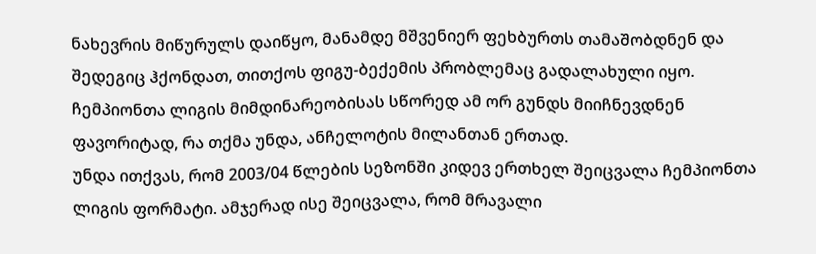ნახევრის მიწურულს დაიწყო, მანამდე მშვენიერ ფეხბურთს თამაშობდნენ და შედეგიც ჰქონდათ, თითქოს ფიგუ-ბექემის პრობლემაც გადალახული იყო. ჩემპიონთა ლიგის მიმდინარეობისას სწორედ ამ ორ გუნდს მიიჩნევდნენ ფავორიტად, რა თქმა უნდა, ანჩელოტის მილანთან ერთად.
უნდა ითქვას, რომ 2003/04 წლების სეზონში კიდევ ერთხელ შეიცვალა ჩემპიონთა ლიგის ფორმატი. ამჯერად ისე შეიცვალა, რომ მრავალი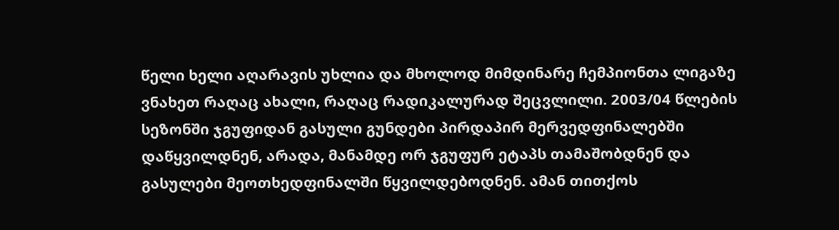წელი ხელი აღარავის უხლია და მხოლოდ მიმდინარე ჩემპიონთა ლიგაზე ვნახეთ რაღაც ახალი, რაღაც რადიკალურად შეცვლილი. 2003/04 წლების სეზონში ჯგუფიდან გასული გუნდები პირდაპირ მერვედფინალებში დაწყვილდნენ, არადა, მანამდე ორ ჯგუფურ ეტაპს თამაშობდნენ და გასულები მეოთხედფინალში წყვილდებოდნენ. ამან თითქოს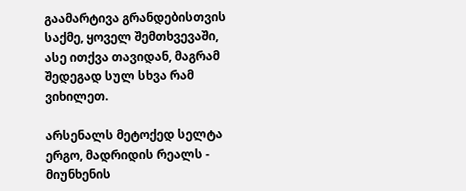გაამარტივა გრანდებისთვის საქმე, ყოველ შემთხვევაში, ასე ითქვა თავიდან, მაგრამ შედეგად სულ სხვა რამ ვიხილეთ.

არსენალს მეტოქედ სელტა ერგო, მადრიდის რეალს - მიუნხენის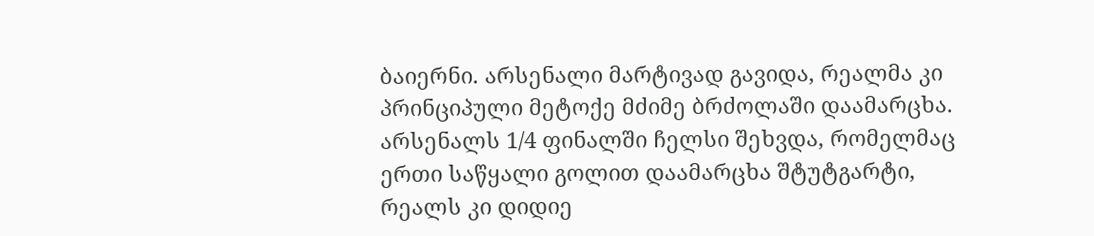ბაიერნი. არსენალი მარტივად გავიდა, რეალმა კი პრინციპული მეტოქე მძიმე ბრძოლაში დაამარცხა. არსენალს 1/4 ფინალში ჩელსი შეხვდა, რომელმაც ერთი საწყალი გოლით დაამარცხა შტუტგარტი, რეალს კი დიდიე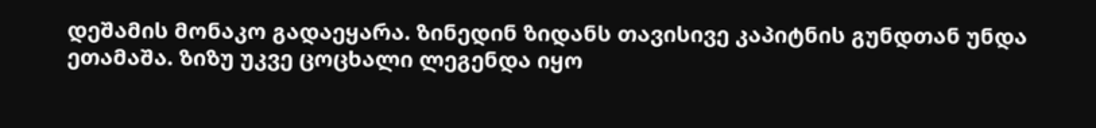დეშამის მონაკო გადაეყარა. ზინედინ ზიდანს თავისივე კაპიტნის გუნდთან უნდა ეთამაშა. ზიზუ უკვე ცოცხალი ლეგენდა იყო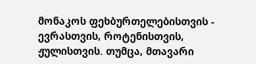მონაკოს ფეხბურთელებისთვის - ევრასთვის, როტენისთვის, ჟულისთვის. თუმცა, მთავარი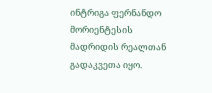ინტრიგა ფერნანდო მორიენტესის მადრიდის რეალთან გადაკვეთა იყო.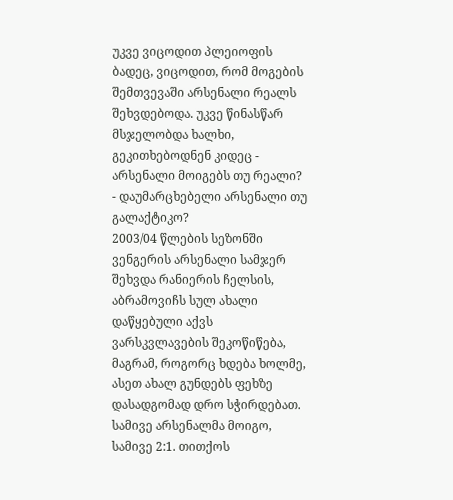უკვე ვიცოდით პლეიოფის ბადეც, ვიცოდით, რომ მოგების შემთვევაში არსენალი რეალს შეხვდებოდა. უკვე წინასწარ მსჯელობდა ხალხი, გეკითხებოდნენ კიდეც - არსენალი მოიგებს თუ რეალი? - დაუმარცხებელი არსენალი თუ გალაქტიკო?
2003/04 წლების სეზონში ვენგერის არსენალი სამჯერ შეხვდა რანიერის ჩელსის, აბრამოვიჩს სულ ახალი დაწყებული აქვს ვარსკვლავების შეკოწიწება, მაგრამ, როგორც ხდება ხოლმე, ასეთ ახალ გუნდებს ფეხზე დასადგომად დრო სჭირდებათ. სამივე არსენალმა მოიგო, სამივე 2:1. თითქოს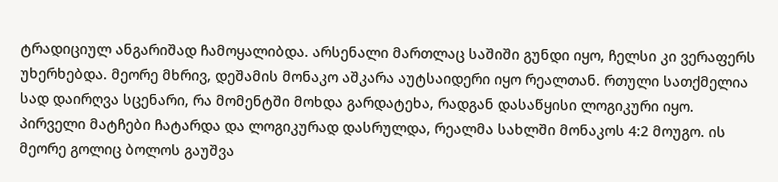ტრადიციულ ანგარიშად ჩამოყალიბდა. არსენალი მართლაც საშიში გუნდი იყო, ჩელსი კი ვერაფერს უხერხებდა. მეორე მხრივ, დეშამის მონაკო აშკარა აუტსაიდერი იყო რეალთან. რთული სათქმელია სად დაირღვა სცენარი, რა მომენტში მოხდა გარდატეხა, რადგან დასაწყისი ლოგიკური იყო. პირველი მატჩები ჩატარდა და ლოგიკურად დასრულდა, რეალმა სახლში მონაკოს 4:2 მოუგო. ის მეორე გოლიც ბოლოს გაუშვა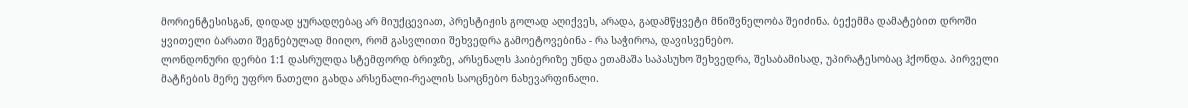მორიენტესისგან, დიდად ყურადღებაც არ მიუქცევიათ, პრესტიჟის გოლად აღიქვეს, არადა, გადამწყვეტი მნიშვნელობა შეიძინა. ბექემმა დამატებით დროში ყვითელი ბარათი შეგნებულად მიიღო, რომ გასვლითი შეხვედრა გამოეტოვებინა - რა საჭიროა, დავისვენებო.
ლონდონური დერბი 1:1 დასრულდა სტემფორდ ბრიჯზე, არსენალს ჰაიბერიზე უნდა ეთამაშა საპასუხო შეხვედრა, შესაბამისად, უპირატესობაც ჰქონდა. პირველი მატჩების მერე უფრო ნათელი გახდა არსენალი-რეალის საოცნებო ნახევარფინალი.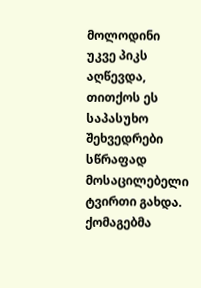მოლოდინი უკვე პიკს აღწევდა, თითქოს ეს საპასუხო შეხვედრები სწრაფად მოსაცილებელი ტვირთი გახდა. ქომაგებმა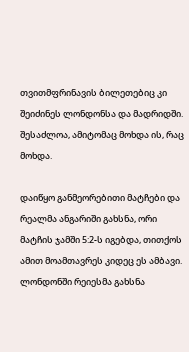თვითმფრინავის ბილეთებიც კი შეიძინეს ლონდონსა და მადრიდში. შესაძლოა, ამიტომაც მოხდა ის, რაც მოხდა.

დაიწყო განმეორებითი მატჩები და რეალმა ანგარიში გახსნა, ორი მატჩის ჯამში 5:2-ს იგებდა, თითქოს ამით მოამთავრეს კიდეც ეს ამბავი. ლონდონში რეიესმა გახსნა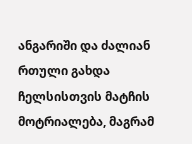ანგარიში და ძალიან რთული გახდა ჩელსისთვის მატჩის მოტრიალება, მაგრამ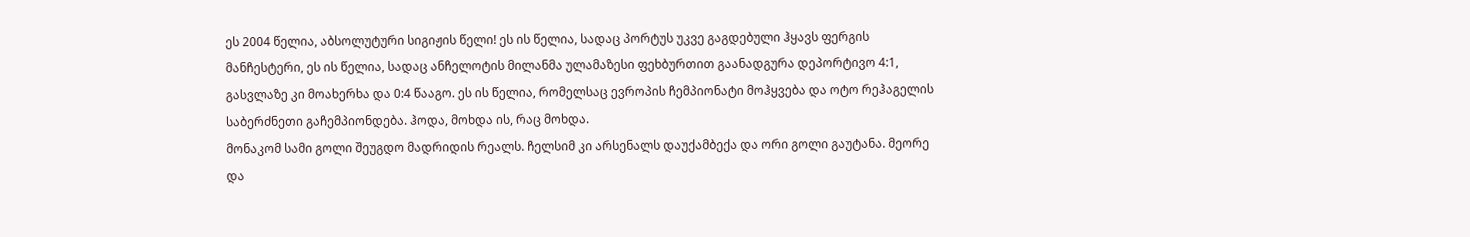ეს 2004 წელია, აბსოლუტური სიგიჟის წელი! ეს ის წელია, სადაც პორტუს უკვე გაგდებული ჰყავს ფერგის მანჩესტერი, ეს ის წელია, სადაც ანჩელოტის მილანმა ულამაზესი ფეხბურთით გაანადგურა დეპორტივო 4:1, გასვლაზე კი მოახერხა და 0:4 წააგო. ეს ის წელია, რომელსაც ევროპის ჩემპიონატი მოჰყვება და ოტო რეჰაგელის საბერძნეთი გაჩემპიონდება. ჰოდა, მოხდა ის, რაც მოხდა.
მონაკომ სამი გოლი შეუგდო მადრიდის რეალს. ჩელსიმ კი არსენალს დაუქამბექა და ორი გოლი გაუტანა. მეორე და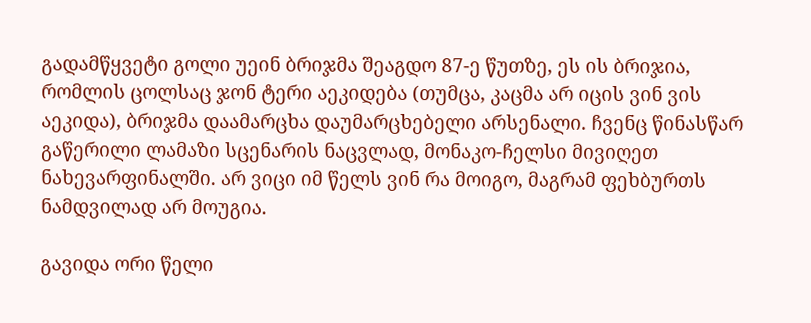გადამწყვეტი გოლი უეინ ბრიჯმა შეაგდო 87-ე წუთზე, ეს ის ბრიჯია, რომლის ცოლსაც ჯონ ტერი აეკიდება (თუმცა, კაცმა არ იცის ვინ ვის აეკიდა), ბრიჯმა დაამარცხა დაუმარცხებელი არსენალი. ჩვენც წინასწარ გაწერილი ლამაზი სცენარის ნაცვლად, მონაკო-ჩელსი მივიღეთ ნახევარფინალში. არ ვიცი იმ წელს ვინ რა მოიგო, მაგრამ ფეხბურთს ნამდვილად არ მოუგია.

გავიდა ორი წელი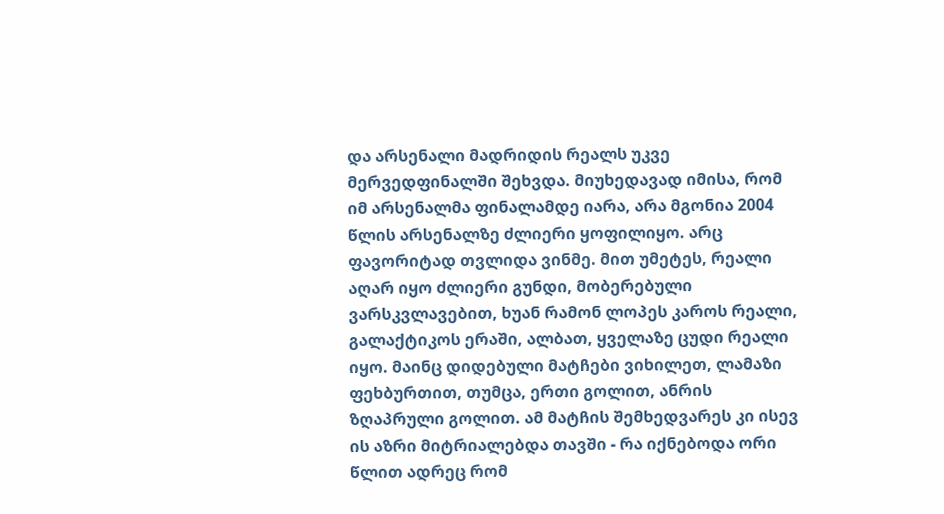და არსენალი მადრიდის რეალს უკვე მერვედფინალში შეხვდა. მიუხედავად იმისა, რომ იმ არსენალმა ფინალამდე იარა, არა მგონია 2004 წლის არსენალზე ძლიერი ყოფილიყო. არც ფავორიტად თვლიდა ვინმე. მით უმეტეს, რეალი აღარ იყო ძლიერი გუნდი, მობერებული ვარსკვლავებით, ხუან რამონ ლოპეს კაროს რეალი, გალაქტიკოს ერაში, ალბათ, ყველაზე ცუდი რეალი იყო. მაინც დიდებული მატჩები ვიხილეთ, ლამაზი ფეხბურთით, თუმცა, ერთი გოლით, ანრის ზღაპრული გოლით. ამ მატჩის შემხედვარეს კი ისევ ის აზრი მიტრიალებდა თავში - რა იქნებოდა ორი წლით ადრეც რომ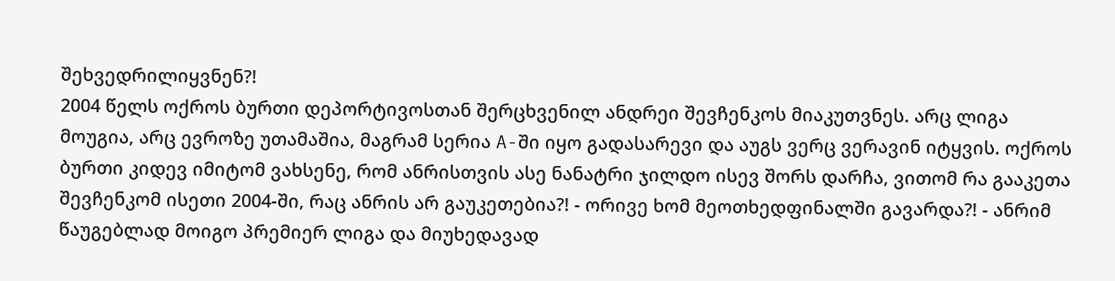შეხვედრილიყვნენ?!
2004 წელს ოქროს ბურთი დეპორტივოსთან შერცხვენილ ანდრეი შევჩენკოს მიაკუთვნეს. არც ლიგა მოუგია, არც ევროზე უთამაშია, მაგრამ სერია A-ში იყო გადასარევი და აუგს ვერც ვერავინ იტყვის. ოქროს ბურთი კიდევ იმიტომ ვახსენე, რომ ანრისთვის ასე ნანატრი ჯილდო ისევ შორს დარჩა, ვითომ რა გააკეთა შევჩენკომ ისეთი 2004-ში, რაც ანრის არ გაუკეთებია?! - ორივე ხომ მეოთხედფინალში გავარდა?! - ანრიმ წაუგებლად მოიგო პრემიერ ლიგა და მიუხედავად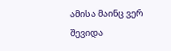ამისა მაინც ვერ შევიდა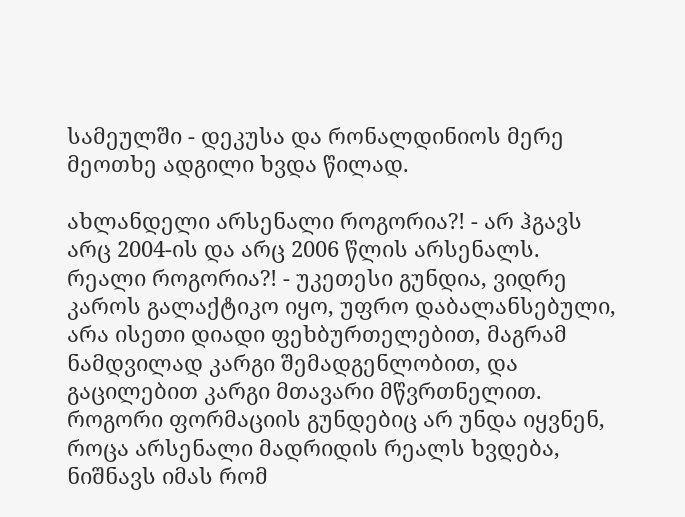სამეულში - დეკუსა და რონალდინიოს მერე მეოთხე ადგილი ხვდა წილად.

ახლანდელი არსენალი როგორია?! - არ ჰგავს არც 2004-ის და არც 2006 წლის არსენალს. რეალი როგორია?! - უკეთესი გუნდია, ვიდრე კაროს გალაქტიკო იყო, უფრო დაბალანსებული, არა ისეთი დიადი ფეხბურთელებით, მაგრამ ნამდვილად კარგი შემადგენლობით, და გაცილებით კარგი მთავარი მწვრთნელით. როგორი ფორმაციის გუნდებიც არ უნდა იყვნენ, როცა არსენალი მადრიდის რეალს ხვდება, ნიშნავს იმას რომ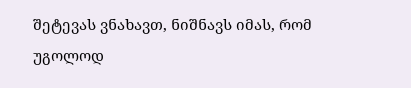შეტევას ვნახავთ, ნიშნავს იმას, რომ უგოლოდ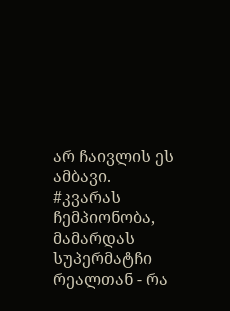არ ჩაივლის ეს ამბავი.
#კვარას ჩემპიონობა, მამარდას სუპერმატჩი რეალთან - რა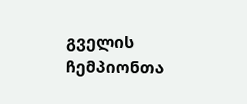გველის ჩემპიონთა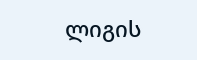ლიგის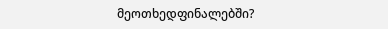მეოთხედფინალებში?